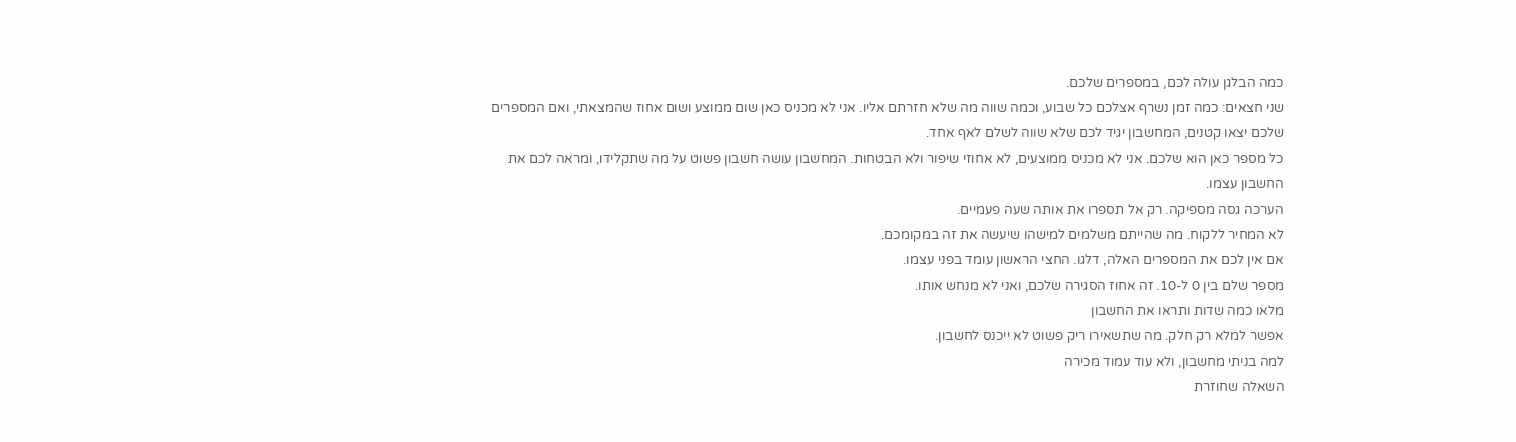כמה הבלגן עולה לכם, במספרים שלכם.
שני חצאים: כמה זמן נשרף אצלכם כל שבוע, וכמה שווה מה שלא חזרתם אליו. אני לא מכניס כאן שום ממוצע ושום אחוז שהמצאתי, ואם המספרים שלכם יצאו קטנים, המחשבון יגיד לכם שלא שווה לשלם לאף אחד.
כל מספר כאן הוא שלכם. אני לא מכניס ממוצעים, לא אחוזי שיפור ולא הבטחות. המחשבון עושה חשבון פשוט על מה שתקלידו, ומראה לכם את החשבון עצמו.
הערכה גסה מספיקה. רק אל תספרו את אותה שעה פעמיים.
לא המחיר ללקוח. מה שהייתם משלמים למישהו שיעשה את זה במקומכם.
אם אין לכם את המספרים האלה, דלגו. החצי הראשון עומד בפני עצמו.
מספר שלם בין 0 ל-10. זה אחוז הסגירה שלכם, ואני לא מנחש אותו.
מלאו כמה שדות ותראו את החשבון
אפשר למלא רק חלק. מה שתשאירו ריק פשוט לא ייכנס לחשבון.
למה בניתי מחשבון, ולא עוד עמוד מכירה
השאלה שחוזרת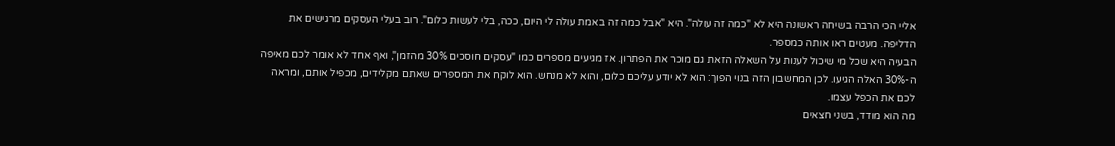אליי הכי הרבה בשיחה ראשונה היא לא "כמה זה עולה". היא "אבל כמה זה באמת עולה לי היום, ככה, בלי לעשות כלום". רוב בעלי העסקים מרגישים את הדליפה. מעטים ראו אותה כמספר.
הבעיה היא שכל מי שיכול לענות על השאלה הזאת גם מוכר את הפתרון. אז מגיעים מספרים כמו "עסקים חוסכים 30% מהזמן", ואף אחד לא אומר לכם מאיפה ה-30% האלה הגיעו. לכן המחשבון הזה בנוי הפוך: הוא לא יודע עליכם כלום, והוא לא מנחש. הוא לוקח את המספרים שאתם מקלידים, מכפיל אותם, ומראה לכם את הכפל עצמו.
מה הוא מודד, בשני חצאים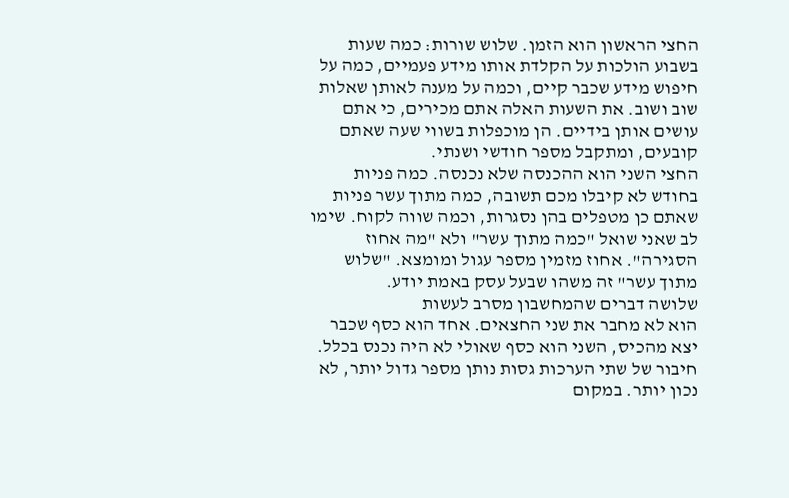החצי הראשון הוא הזמן. שלוש שורות: כמה שעות בשבוע הולכות על הקלדת אותו מידע פעמיים, כמה על חיפוש מידע שכבר קיים, וכמה על מענה לאותן שאלות שוב ושוב. את השעות האלה אתם מכירים, כי אתם עושים אותן בידיים. הן מוכפלות בשווי שעה שאתם קובעים, ומתקבל מספר חודשי ושנתי.
החצי השני הוא ההכנסה שלא נכנסה. כמה פניות בחודש לא קיבלו מכם תשובה, כמה מתוך עשר פניות שאתם כן מטפלים בהן נסגרות, וכמה שווה לקוח. שימו לב שאני שואל "כמה מתוך עשר" ולא "מה אחוז הסגירה". אחוז מזמין מספר עגול ומומצא. "שלוש מתוך עשר" זה משהו שבעל עסק באמת יודע.
שלושה דברים שהמחשבון מסרב לעשות
הוא לא מחבר את שני החצאים. אחד הוא כסף שכבר יצא מהכיס, השני הוא כסף שאולי לא היה נכנס בכלל. חיבור של שתי הערכות גסות נותן מספר גדול יותר, לא נכון יותר. במקום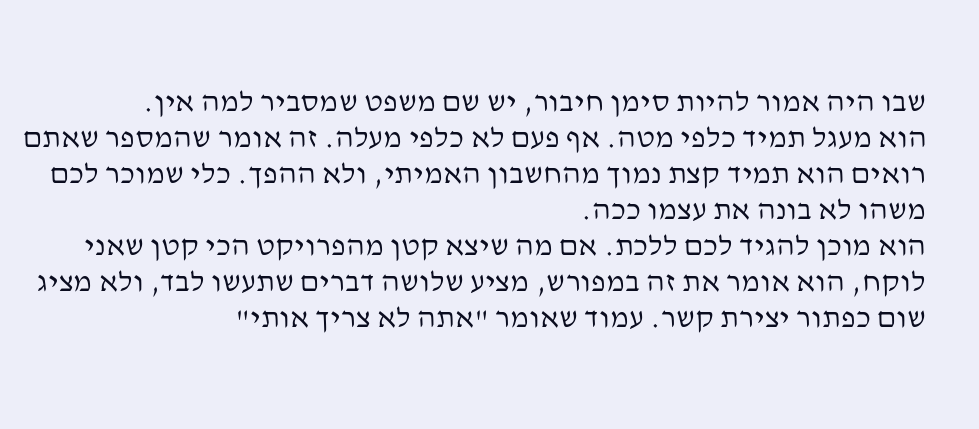שבו היה אמור להיות סימן חיבור, יש שם משפט שמסביר למה אין.
הוא מעגל תמיד כלפי מטה. אף פעם לא כלפי מעלה. זה אומר שהמספר שאתם רואים הוא תמיד קצת נמוך מהחשבון האמיתי, ולא ההפך. כלי שמוכר לכם משהו לא בונה את עצמו ככה.
הוא מוכן להגיד לכם ללכת. אם מה שיצא קטן מהפרויקט הכי קטן שאני לוקח, הוא אומר את זה במפורש, מציע שלושה דברים שתעשו לבד, ולא מציג שום כפתור יצירת קשר. עמוד שאומר "אתה לא צריך אותי"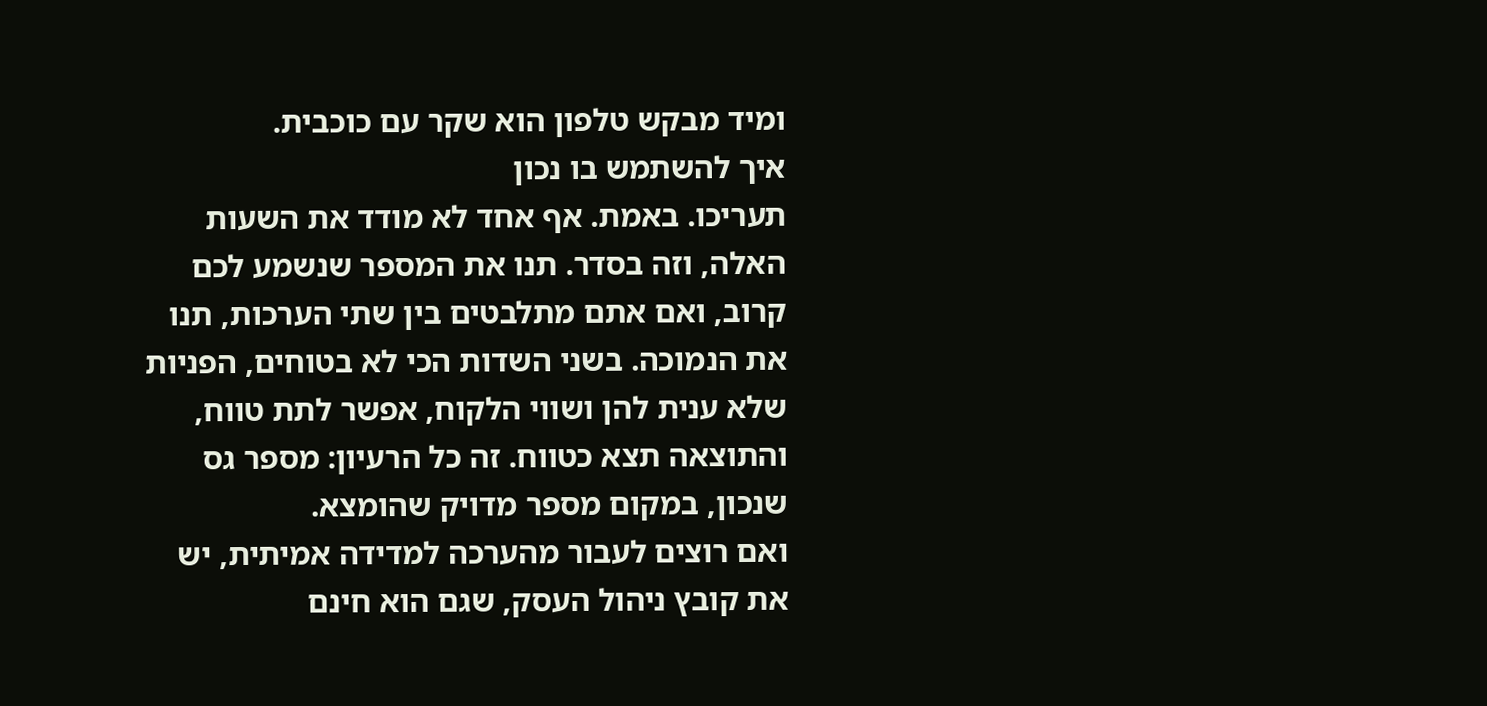ומיד מבקש טלפון הוא שקר עם כוכבית.
איך להשתמש בו נכון
תעריכו. באמת. אף אחד לא מודד את השעות האלה, וזה בסדר. תנו את המספר שנשמע לכם קרוב, ואם אתם מתלבטים בין שתי הערכות, תנו את הנמוכה. בשני השדות הכי לא בטוחים, הפניות שלא ענית להן ושווי הלקוח, אפשר לתת טווח, והתוצאה תצא כטווח. זה כל הרעיון: מספר גס שנכון, במקום מספר מדויק שהומצא.
ואם רוצים לעבור מהערכה למדידה אמיתית, יש את קובץ ניהול העסק, שגם הוא חינם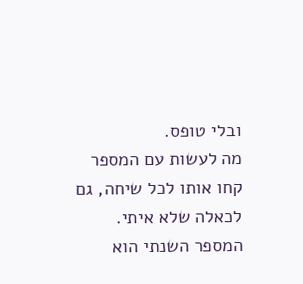ובלי טופס.
מה לעשות עם המספר
קחו אותו לכל שיחה, גם לכאלה שלא איתי. המספר השנתי הוא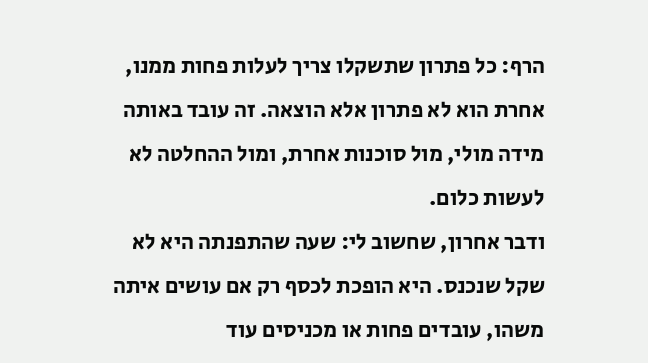הרף: כל פתרון שתשקלו צריך לעלות פחות ממנו, אחרת הוא לא פתרון אלא הוצאה. זה עובד באותה מידה מולי, מול סוכנות אחרת, ומול ההחלטה לא לעשות כלום.
ודבר אחרון, שחשוב לי: שעה שהתפנתה היא לא שקל שנכנס. היא הופכת לכסף רק אם עושים איתה משהו, עובדים פחות או מכניסים עוד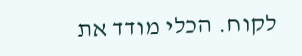לקוח. הכלי מודד את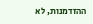ההזדמנות, לא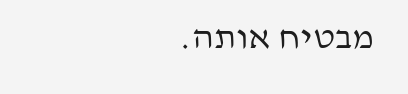מבטיח אותה.